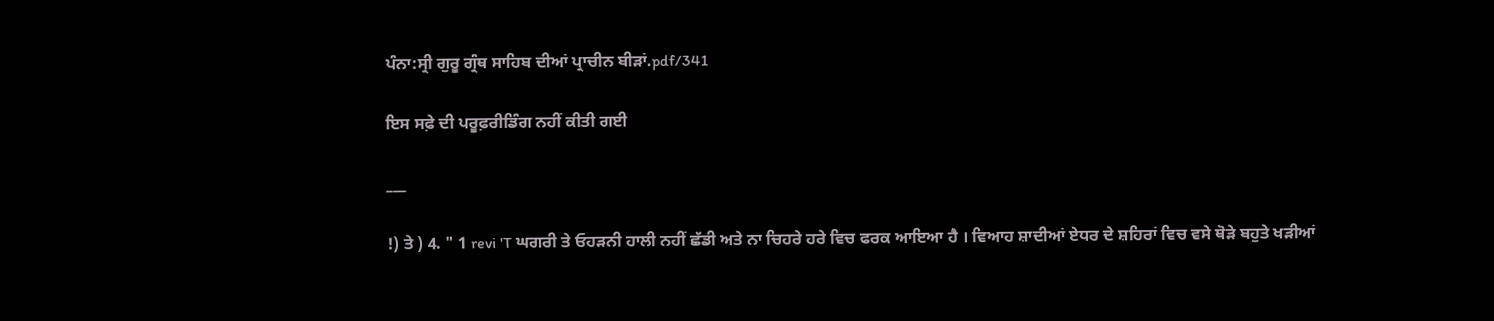ਪੰਨਾ:ਸ੍ਰੀ ਗੁਰੂ ਗ੍ਰੰਥ ਸਾਹਿਬ ਦੀਆਂ ਪ੍ਰਾਚੀਨ ਬੀੜਾਂ.pdf/341

ਇਸ ਸਫ਼ੇ ਦੀ ਪਰੂਫ਼ਰੀਡਿੰਗ ਨਹੀਂ ਕੀਤੀ ਗਈ

___

!) ਤੇ ) 4. " 1 revi 'T ਘਗਰੀ ਤੇ ਓਹੜਨੀ ਹਾਲੀ ਨਹੀਂ ਛੱਡੀ ਅਤੇ ਨਾ ਚਿਹਰੇ ਹਰੇ ਵਿਚ ਫਰਕ ਆਇਆ ਹੈ । ਵਿਆਹ ਸ਼ਾਦੀਆਂ ਏਧਰ ਦੇ ਸ਼ਹਿਰਾਂ ਵਿਚ ਵਸੇ ਥੋੜੇ ਬਹੁਤੇ ਖੜੀਆਂ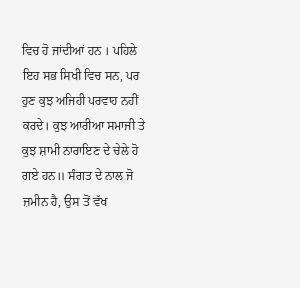ਵਿਚ ਹੋ ਜਾਂਦੀਆਂ ਹਨ । ਪਹਿਲੇ ਇਹ ਸਭ ਸਿਖੀ ਵਿਚ ਸਨ, ਪਰ ਹੁਣ ਕੁਝ ਅਜਿਹੀ ਪਰਵਾਹ ਨਹੀਂ ਕਰਦੇ। ਕੁਝ ਆਰੀਆ ਸਮਾਜੀ ਤੇ ਕੁਝ ਸ਼ਾਮੀ ਨਾਰਾਇਣ ਦੇ ਚੇਲੇ ਹੋ ਗਏ ਹਨ॥ ਸੰਗਤ ਦੇ ਨਾਲ ਜੋ ਜ਼ਮੀਨ ਹੈ, ਉਸ ਤੋਂ ਵੱਖ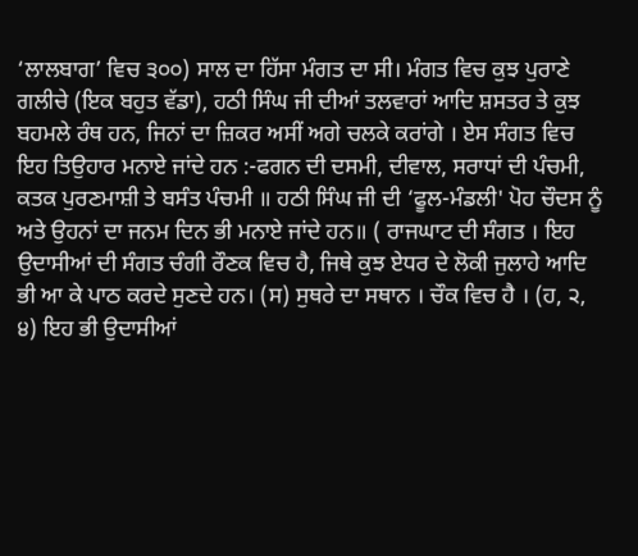‘ਲਾਲਬਾਗ’ ਵਿਚ ੩੦੦) ਸਾਲ ਦਾ ਹਿੱਸਾ ਮੰਗਤ ਦਾ ਸੀ। ਮੰਗਤ ਵਿਚ ਕੁਝ ਪੁਰਾਣੇ ਗਲੀਚੇ (ਇਕ ਬਹੁਤ ਵੱਡਾ), ਹਠੀ ਸਿੰਘ ਜੀ ਦੀਆਂ ਤਲਵਾਰਾਂ ਆਦਿ ਸ਼ਸਤਰ ਤੇ ਕੁਝ ਬਹਮਲੇ ਰੰਥ ਹਨ, ਜਿਨਾਂ ਦਾ ਜ਼ਿਕਰ ਅਸੀਂ ਅਗੇ ਚਲਕੇ ਕਰਾਂਗੇ । ਏਸ ਸੰਗਤ ਵਿਚ ਇਹ ਤਿਉਹਾਰ ਮਨਾਏ ਜਾਂਦੇ ਹਨ :-ਫਗਨ ਦੀ ਦਸਮੀ, ਦੀਵਾਲ, ਸਰਾਧਾਂ ਦੀ ਪੰਚਮੀ, ਕਤਕ ਪੁਰਣਮਾਸ਼ੀ ਤੇ ਬਸੰਤ ਪੰਚਮੀ ॥ ਹਠੀ ਸਿੰਘ ਜੀ ਦੀ ‘ਫੂਲ-ਮੰਡਲੀ' ਪੋਹ ਚੌਦਸ ਨੂੰ ਅਤੇ ਉਹਨਾਂ ਦਾ ਜਨਮ ਦਿਨ ਭੀ ਮਨਾਏ ਜਾਂਦੇ ਹਨ॥ ( ਰਾਜਘਾਟ ਦੀ ਸੰਗਤ । ਇਹ ਉਦਾਸੀਆਂ ਦੀ ਸੰਗਤ ਚੰਗੀ ਰੌਣਕ ਵਿਚ ਹੈ, ਜਿਥੇ ਕੁਝ ਏਧਰ ਦੇ ਲੋਕੀ ਜੁਲਾਹੇ ਆਦਿ ਭੀ ਆ ਕੇ ਪਾਠ ਕਰਦੇ ਸੁਣਦੇ ਹਨ। (ਸ) ਸੁਥਰੇ ਦਾ ਸਥਾਨ । ਚੌਕ ਵਿਚ ਹੈ । (ਹ, ੨, ੪) ਇਹ ਭੀ ਉਦਾਸੀਆਂ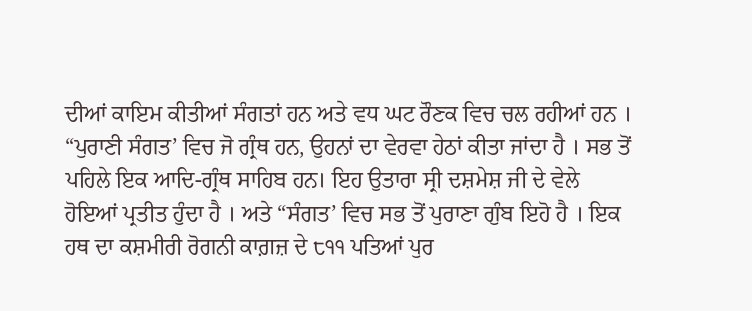ਦੀਆਂ ਕਾਇਮ ਕੀਤੀਆਂ ਸੰਗਤਾਂ ਹਨ ਅਤੇ ਵਧ ਘਟ ਰੌਣਕ ਵਿਚ ਚਲ ਰਹੀਆਂ ਹਨ । “ਪੁਰਾਣੀ ਸੰਗਤ’ ਵਿਚ ਜੋ ਗ੍ਰੰਥ ਹਨ, ਉਹਨਾਂ ਦਾ ਵੇਰਵਾ ਹੇਠਾਂ ਕੀਤਾ ਜਾਂਦਾ ਹੈ । ਸਭ ਤੋਂ ਪਹਿਲੇ ਇਕ ਆਦਿ-ਗ੍ਰੰਥ ਸਾਹਿਬ ਹਨ। ਇਹ ਉਤਾਰਾ ਸ੍ਰੀ ਦਸ਼ਮੇਸ਼ ਜੀ ਦੇ ਵੇਲੇ ਹੋਇਆਂ ਪ੍ਰਤੀਤ ਹੁੰਦਾ ਹੈ । ਅਤੇ “ਸੰਗਤ’ ਵਿਚ ਸਭ ਤੋਂ ਪੁਰਾਣਾ ਗੁੰਬ ਇਹੋ ਹੈ । ਇਕ ਹਥ ਦਾ ਕਸ਼ਮੀਰੀ ਰੋਗਨੀ ਕਾਗ਼ਜ਼ ਦੇ ੮੧੧ ਪਤਿਆਂ ਪੁਰ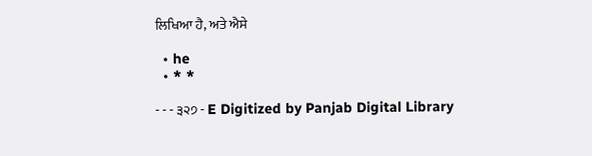ਲਿਖਿਆ ਹੈ, ਅਤੇ ਐਸੇ

  • he
  • * *

- - - ੩੨੭ - E Digitized by Panjab Digital Library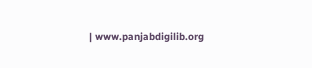| www.panjabdigilib.org